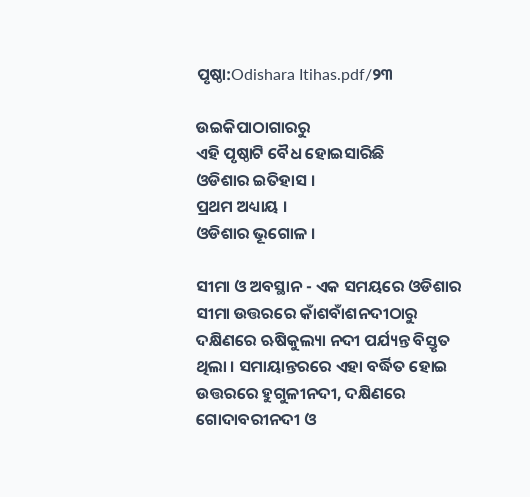ପୃଷ୍ଠା:Odishara Itihas.pdf/୨୩

ଉଇକିପାଠାଗାର‌ରୁ
ଏହି ପୃଷ୍ଠାଟି ବୈଧ ହୋଇସାରିଛି
ଓଡିଶାର ଇତିହାସ ।
ପ୍ରଥମ ଅଧ୍ୟାୟ ।
ଓଡିଶାର ଭୂଗୋଳ ।

ସୀମା ଓ ଅବସ୍ଥାନ - ଏକ ସମୟରେ ଓଡିଶାର ସୀମା ଉତ୍ତରରେ କାଁଶବାଁଶନଦୀଠାରୁ ଦକ୍ଷିଣରେ ଋଷିକୁଲ୍ୟା ନଦୀ ପର୍ଯ୍ୟନ୍ତ ବିସ୍ତୃତ ଥିଲା । ସମାୟାନ୍ତରରେ ଏହା ବର୍ଦ୍ଧିତ ହୋଇ ଉତ୍ତରରେ ହୁଗୁଳୀନଦୀ, ଦକ୍ଷିଣରେ ଗୋଦାବରୀନ‌ଦୀ ଓ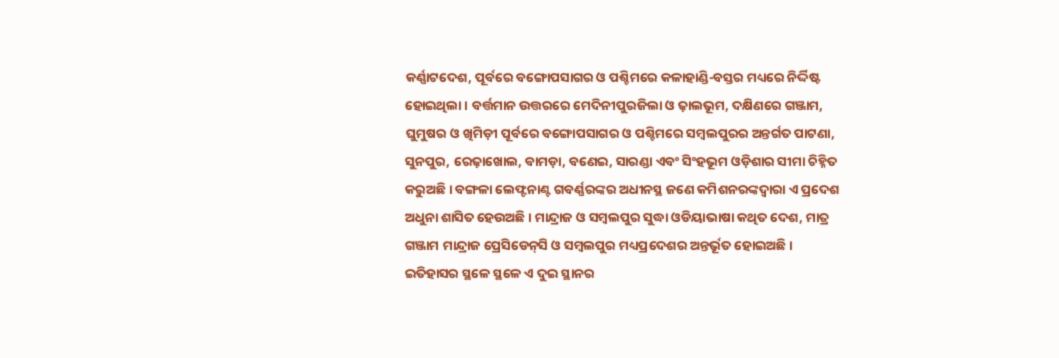କର୍ଣ୍ଣାଟଦେଶ, ପୂର୍ବରେ ବଙ୍ଗୋପସାଗର ଓ ପଶ୍ଚିମରେ କଳାହାଣ୍ଡି-ବସ୍ତର ମଧ୍ୟରେ ନିର୍ଦ୍ଦିଷ୍ଟ ହୋଇଥିଲା । ବର୍ତ୍ତମାନ ଉତ୍ତରରେ ମେଦିନୀପୁରଜିଲା ଓ ଢ଼ାଲଭୂମ, ଦକ୍ଷିଣରେ ଗଞ୍ଜାମ, ଘୁମୁଷର ଓ ଖିମିଡ଼ୀ ପୂର୍ବରେ ବଙ୍ଗୋପସାଗର ଓ ପଶ୍ଚିମରେ ସମ୍ବଲପୁରର ଅନ୍ତର୍ଗତ ପାଟଣା, ସୁନପୁର, ରେଢ଼ାଖୋଲ, ବାମଡ଼ା, ବଣେଇ, ସାରଣ୍ଡା ଏବଂ ସିଂହଭୂମ ଓଡ଼ିଶାର ସୀମା ଚିହ୍ନିତ କରୁଅଛି । ବଙ୍ଗଳା ଲେଫ୍ଟନାଣ୍ଟ ଗବର୍ଣ୍ଣରଙ୍କର ଅଧୀନସ୍ଥ ଜଣେ କମିଶନରଙ୍କଦ୍ୱାରା ଏ ପ୍ରଦେଶ ଅଧୁନା ଶାସିତ ହେଉଅଛି । ମାନ୍ଦ୍ରାଜ ଓ ସମ୍ବଲପୁର ସୁଦ୍ଧା ଓଡିୟାଭାଷା କଥିତ ଦେଶ, ମାତ୍ର ଗଞ୍ଜାମ ମାନ୍ଦ୍ରାଜ ପ୍ରେସିଡେନ୍‌ସି ଓ ସମ୍ବଲପୁର ମଧ୍ୟପ୍ରଦେଶର ଅନ୍ତର୍ଭୂତ ହୋଇଅଛି । ଇତିହାସର ସ୍ଥଳେ ସ୍ଥଳେ ଏ ଦୁଇ ସ୍ଥାନର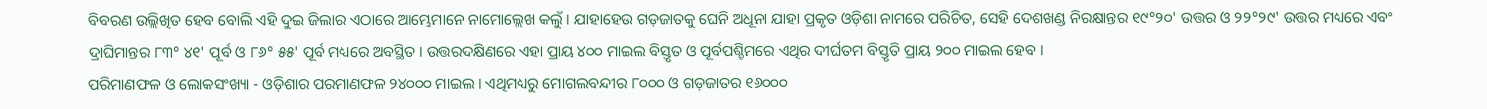ବିବରଣ ଉଲ୍ଲିଖିତ ହେବ ବୋଲି ଏହି ଦୁଇ ଜିଲାର ଏଠାରେ ଆମ୍ଭେମାନେ ନାମୋଲ୍ଲେଖ କଲୁଁ । ଯାହାହେଉ ଗଡ଼ଜାତକୁ ଘେନି ଅଧୂନା ଯାହା ପ୍ରକୃତ ଓଡ଼ିଶା ନାମରେ ପରିଚିତ, ସେହି ଦେଶଖଣ୍ଡ ନିରକ୍ଷାନ୍ତର ୧୯°୨୦' ଉତ୍ତର ଓ ୨୨°୨୯' ଉତ୍ତର ମଧ୍ୟରେ ଏବଂ ଦ୍ରାଘିମାନ୍ତର ୮୩° ୪୧' ପୂର୍ବ ଓ ୮୬° ୫୫' ପୂର୍ବ ମଧ୍ୟରେ ଅବସ୍ଥିତ । ଉତ୍ତରଦକ୍ଷିଣରେ ଏହା ପ୍ରାୟ ୪୦୦ ମାଇଲ ବିସ୍ତୃତ ଓ ପୂର୍ବପଶ୍ଚିମରେ ଏଥିର ଦୀର୍ଘତମ ବିସ୍ତୃତି ପ୍ରାୟ ୨୦୦ ମାଇଲ ହେବ ।
ପରିମାଣଫଳ ଓ ଲୋକସଂଖ୍ୟା - ଓଡ଼ିଶାର ପରମାଣଫଳ ୨୪୦୦୦ ମାଇଲ । ଏଥିମଧ୍ୟରୁ ମୋଗଲବନ୍ଦୀର ୮୦୦୦ ଓ ଗଡ଼ଜାତର ୧୬୦୦୦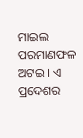ମାଇଲ ପରମାଣଫଳ ଅଟଇ । ଏ ପ୍ରଦେଶର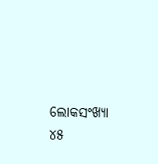ଲୋକସଂଖ୍ୟା ୪୫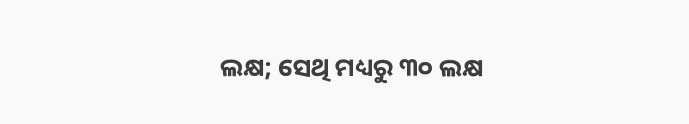ଲକ୍ଷ; ସେଥି ମଧ୍ୟରୁ ୩୦ ଲକ୍ଷ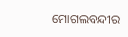ମୋଗଲବନ୍ଦୀର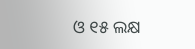ଓ ୧୫ ଲକ୍ଷ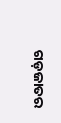ଗଡ଼ଜାତର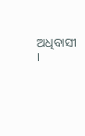ଅଧିବାସୀ ।